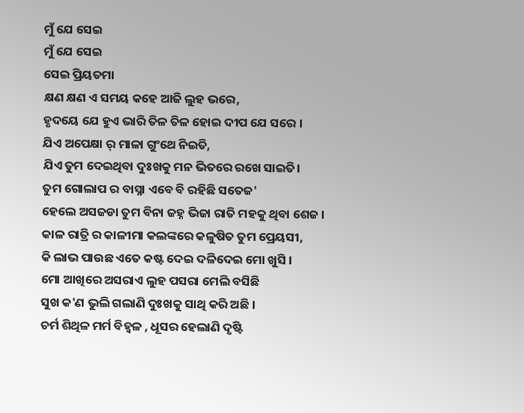ମୁଁ ଯେ ସେଇ
ମୁଁ ଯେ ସେଇ
ସେଇ ପ୍ରିୟତମା
କ୍ଷଣ କ୍ଷଣ ଏ ସମୟ କହେ ଆଜି ଲୁହ ଭରେ,
ହୃଦୟେ ଯେ ହୁଏ ଭାରି ତିଳ ତିଳ ହୋଇ ଦୀପ ଯେ ସରେ ।
ଯିଏ ଅପେକ୍ଷା ର୍ ମାଳା ଗୁଂଥେ ନିଇତି,
ଯିଏ ତୁମ ଦେଇଥିବା ଦୁଃଖକୁ ମନ ଭିତରେ ରଖେ ସାଇତି।
ତୁମ ଗୋଲାପ ର ବାସ୍ନା ଏବେ ବି ରହିଛି ସତେଜ'
ହେଲେ ଅସଜଡା ତୁମ ବିନା ଜହ୍ନ ଭିଜା ରାତି ମହକୁ ଥିବା ଶେଜ ।
କାଳ ରାତ୍ରି ର କାଳୀମା କଲଙ୍କରେ କଳୁଷିତ ତୁମ ପ୍ରେୟସୀ,
କି ଲାଭ ପାଉଛ ଏତେ କଷ୍ଟ ଦେଇ ଦଳିଦେଇ ମୋ ଖୁସି ।
ମୋ ଆଖିରେ ଅସରାଏ ଲୁହ ପସରା ମେଲି ବସିଛି
ସୁଖ କ'ଣ ଭୁଲି ଗଲାଣି ଦୁଃଖକୁ ସାଥି କରି ଅଛି ।
ଚର୍ମ ଶିଥିଳ ମର୍ମ ବିହ୍ଵଳ , ଧୂସର ହେଲାଣି ଦୃଷ୍ଟି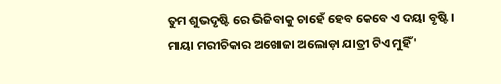ତୁମ ଶୁଭଦୃଷ୍ଟି ରେ ଭିଜିବାକୁ ଚାହେଁ ହେବ କେବେ ଏ ଦୟା ବୃଷ୍ଟି ।
ମାୟା ମରୀଚିକାର ଅଖୋଜା ଅଲୋଡ଼ା ଯାତ୍ରୀ ଟିଏ ମୁହିଁ '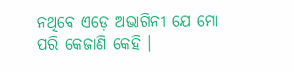ନଥିବେ ଏଡ଼େ ଅଭାଗିନୀ ଯେ ମୋ ପରି କେଜାଣି କେହି ।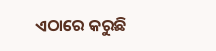ଏଠାରେ କରୁଛି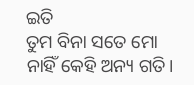ଇତି
ତୁମ ବିନା ସତେ ମୋ ନାହିଁ କେହି ଅନ୍ୟ ଗତି।